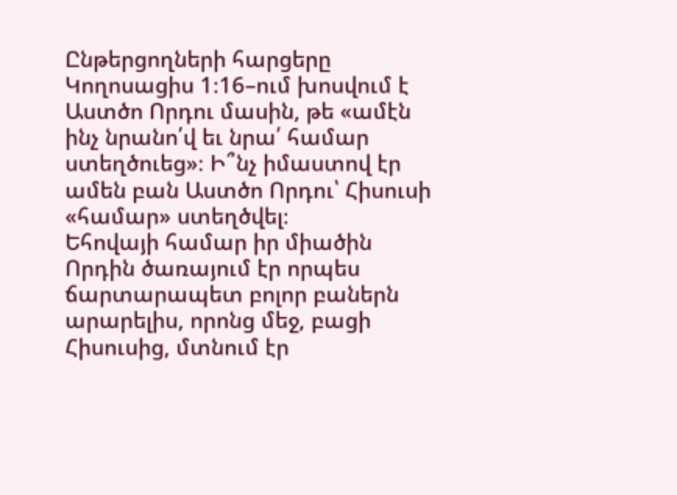Ընթերցողների հարցերը
Կողոսացիս 1։16–ում խոսվում է Աստծո Որդու մասին, թե «ամէն ինչ նրանո՛վ եւ նրա՛ համար ստեղծուեց»։ Ի՞նչ իմաստով էր ամեն բան Աստծո Որդու՝ Հիսուսի «համար» ստեղծվել։
Եհովայի համար իր միածին Որդին ծառայում էր որպես ճարտարապետ բոլոր բաներն արարելիս, որոնց մեջ, բացի Հիսուսից, մտնում էր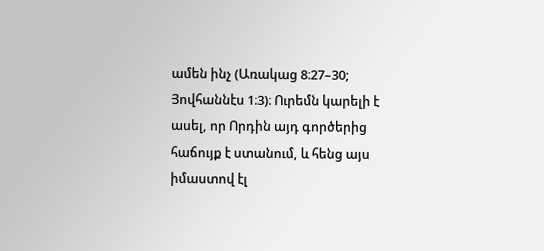ամեն ինչ (Առակաց 8։27–30; Յովհաննէս 1։3)։ Ուրեմն կարելի է ասել, որ Որդին այդ գործերից հաճույք է ստանում, և հենց այս իմաստով էլ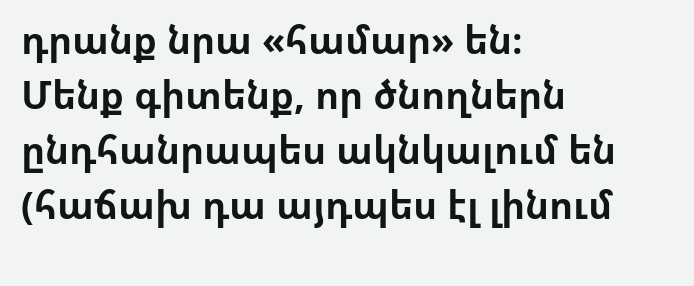դրանք նրա «համար» են։
Մենք գիտենք, որ ծնողներն ընդհանրապես ակնկալում են (հաճախ դա այդպես էլ լինում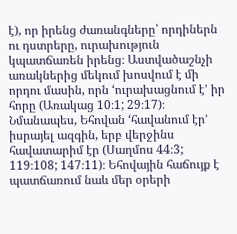է), որ իրենց ժառանգները՝ որդիներն ու դստրերը, ուրախություն կպատճառեն իրենց։ Աստվածաշնչի առակներից մեկում խոսվում է մի որդու մասին, որն ‘ուրախացնում է’ իր հորը (Առակաց 10։1; 29։17)։ Նմանապես, Եհովան ‘հավանում էր’ իսրայել ազգին, երբ վերջինս հավատարիմ էր (Սաղմոս 44։3; 119։108; 147։11)։ Եհովային հաճույք է պատճառում նաև մեր օրերի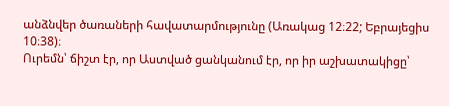անձնվեր ծառաների հավատարմությունը (Առակաց 12։22; Եբրայեցիս 10։38)։
Ուրեմն՝ ճիշտ էր, որ Աստված ցանկանում էր, որ իր աշխատակիցը՝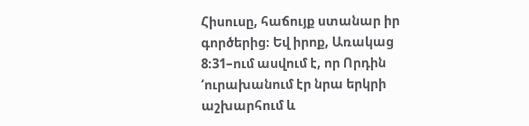Հիսուսը, հաճույք ստանար իր գործերից։ Եվ իրոք, Առակաց 8։31–ում ասվում է, որ Որդին ‘ուրախանում էր նրա երկրի աշխարհում և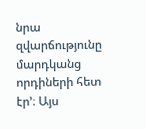նրա զվարճությունը մարդկանց որդիների հետ էր’։ Այս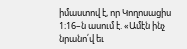իմաստով է, որ Կողոսացիս 1։16–ն ասում է. «Ամէն ինչ նրանո՛վ եւ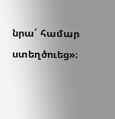նրա՛ համար ստեղծուեց»։